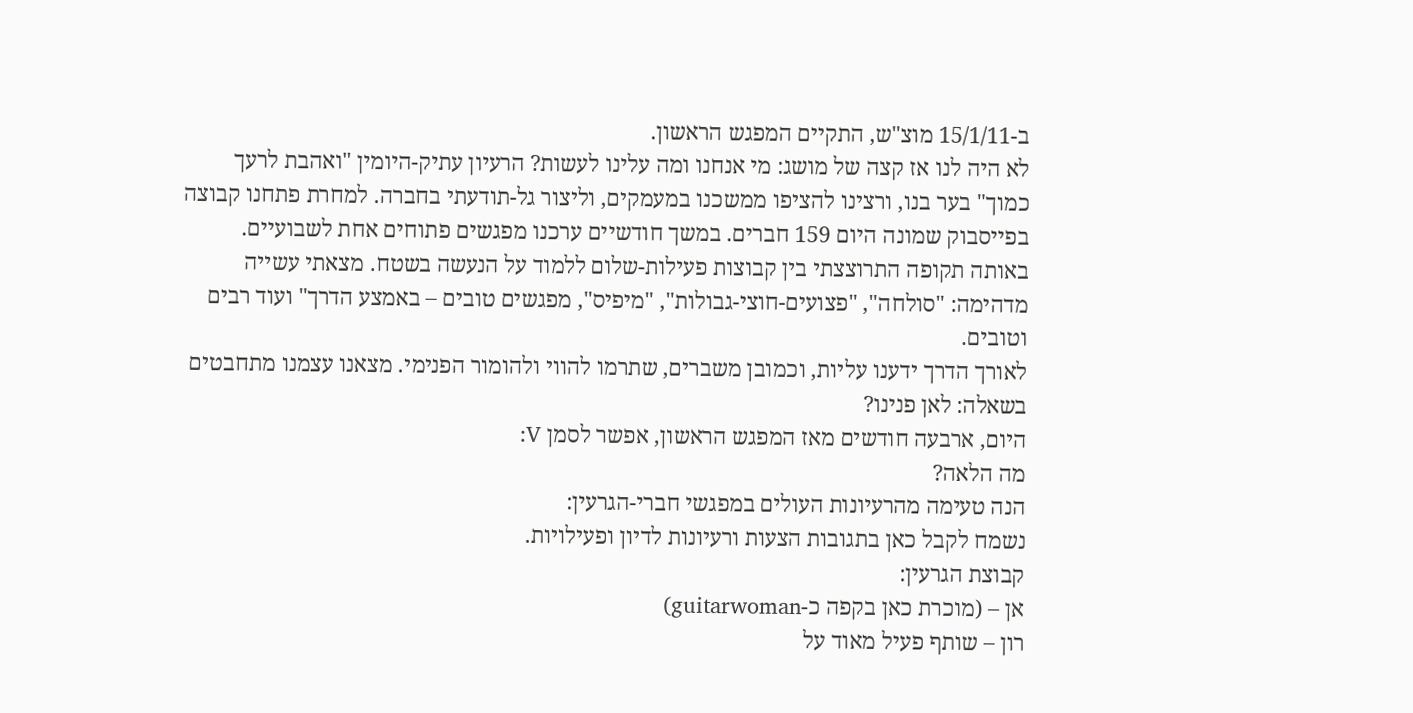ב-15/1/11 מוצ"ש, התקיים המפגש הראשון.
לא היה לנו אז קצה של מושג: מי אנחנו ומה עלינו לעשות? הרעיון עתיק-היומין "ואהבת לרעך כמוך" בער בנו, ורצינו להציפו ממשכנו במעמקים, וליצור גל-תודעתי בחברה. למחרת פתחנו קבוצה בפייסבוק שמונה היום 159 חברים. במשך חודשיים ערכנו מפגשים פתוחים אחת לשבועיים.
באותה תקופה התרוצצתי בין קבוצות פעילות-שלום ללמוד על הנעשה בשטח. מצאתי עשייה מדהימה: "סולחה", "פצועים-חוצי-גבולות", "מיפיס", מפגשים טובים – באמצע הדרך" ועוד רבים וטובים.
לאורך הדרך ידענו עליות, וכמובן משברים, שתרמו להווי ולהומור הפנימי. מצאנו עצמנו מתחבטים בשאלה: לאן פנינו?
היום, ארבעה חודשים מאז המפגש הראשון, אפשר לסמן V:
מה הלאה?
הנה טעימה מהרעיונות העולים במפגשי חברי-הגרעין:
נשמח לקבל כאן בתגובות הצעות ורעיונות לדיון ופעילויות.
קבוצת הגרעין:
אן – (מוכרת כאן בקפה כ-guitarwoman)
רון – שותף פעיל מאוד על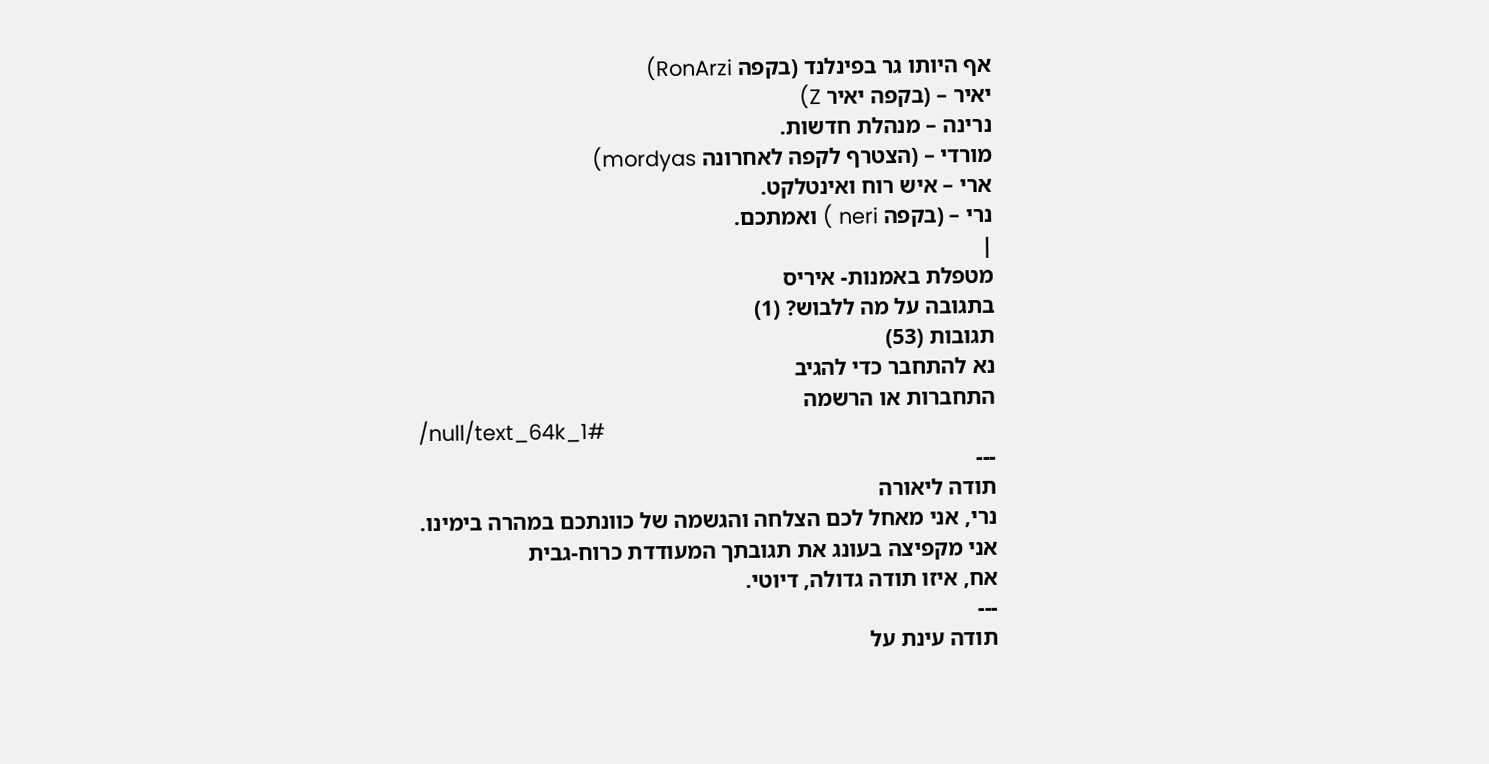אף היותו גר בפינלנד (בקפה RonArzi)
יאיר – (בקפה יאיר Z)
נרינה – מנהלת חדשות.
מורדי – (הצטרף לקפה לאחרונה mordyas)
ארי – איש רוח ואינטלקט.
נרי – (בקפה neri ) ואמתכם.
|
מטפלת באמנות- איריס
בתגובה על מה ללבוש? (1)
תגובות (53)
נא להתחבר כדי להגיב
התחברות או הרשמה
/null/text_64k_1#
---
תודה ליאורה
נרי, אני מאחל לכם הצלחה והגשמה של כוונתכם במהרה בימינו.
אני מקפיצה בעונג את תגובתך המעודדת כרוח-גבית
אח, איזו תודה גדולה, דיוטי.
---
תודה עינת על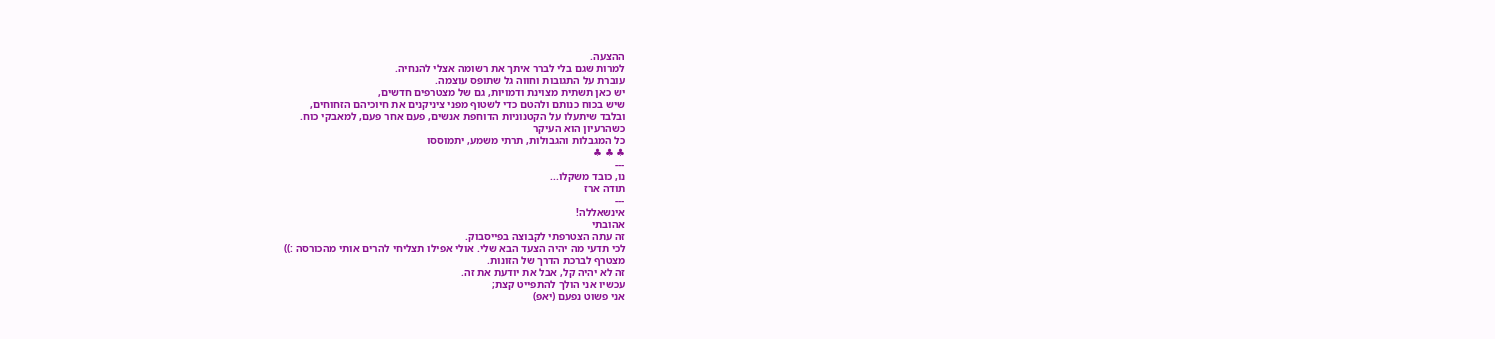ההצעה.
למרות שגם בלי לברר איתך את רשומה אצלי להנחיה.
עוברת על התגובות וחווה גל שתופס עוצמה.
יש כאן תשתית מצוינת ודמויות, גם של מצטרפים חדשים,
שיש בכוח כנותם ולהטם כדי לשטוף מפני ציניקנים את חיוכיהם הזחוחים,
ובלבד שיתעלו על הקטנוניות הדוחפת אנשים, פעם אחר פעם, למאבקי כוח.
כשהרעיון הוא העיקר
כל המגבלות והגבולות, תרתי משמע, יתמוססו
♣ ♣ ♣
---
נו, כובד משקלו...
תודה ארז
---
אינשאללה!
אהובתי
זה עתה הצטרפתי לקבוצה בפייסבוק.
לכי תדעי מה יהיה הצעד הבא שלי. אולי אפילו תצליחי להרים אותי מהכורסה :))
מצטרף לברכת הדרך של הזונות.
זה לא יהיה קל, אבל את יודעת את זה.
עכשיו אני הולך להתפייט קצת;
אני פשוט נפעם (יאפ)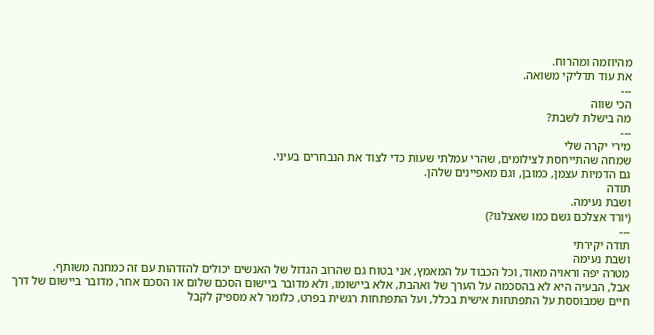מהיוזמה ומהרוח.
את עוד תדליקי משואה.
---
הכי שווה
מה בישלת לשבת?
---
מירי יקרה שלי
שמחה שהתייחסת לצילומים, שהרי עמלתי שעות כדי לצוד את הנבחרים בעיני.
גם הדמיות עצמן, כמובן, וגם מאפיינים שלהן.
תודה
ושבת נעימה.
(יורד אצלכם גשם כמו שאצלנו?)
---
תודה יקירתי
ושבת נעימה
מטרה יפה וראויה מאוד, וכל הכבוד על המאמץ, אני בטוח גם שהרוב הגדול של האנשים יכולים להזדהות עם זה כמחנה משותף.
אבל, הבעיה היא לא בהסכמה על הערך של ואהבת, אלא ביישומו, ולא מדובר ביישום הסכם שלום או הסכם אחר, מדובר ביישום של דרך חיים שמבוססת על התפתחות אישית בכלל, ועל התפתחות רגשית בפרט, כלומר לא מספיק לקבל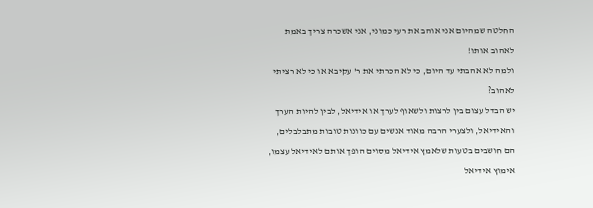החלטה שמהיום אני אוהב את רעי כמוני, אני אשכרה צריך באמת לאהוב אותו!
ולמה לא אהבתי עד היום, כי לא הכרתי את ר' עקיבא או כי לא רציתי לאהוב?
יש הבדל עצום בין לרצות ולשאוף לערך או אידיאל, לבין להיות הערך והאידיאל, ולצערי הרבה מאוד אנשים עם כוונות טובות מתבלבלים, הם חושבים בטעות שלאמץ אידיאל מסוים הופך אותם לאידיאל עצמו, אימוץ אידיאל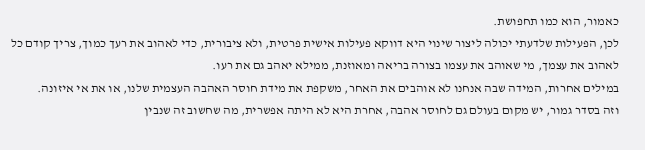כאמור, הוא כמו תחפושת.
לכן, הפעילות שלדעתי יכולה ליצור שינוי היא דווקא פעילות אישית פרטית, ולא ציבורית, כדי לאהוב את רעך כמוך, צריך קודם כל לאהוב את עצמך, מי שאוהב את עצמו בצורה בריאה ומאוזנת, ממילא יאהב גם את רעו.
במילים אחרות, המידה שבה אנחנו לא אוהבים את האחר, משקפת את מידת חוסר האהבה העצמית שלנו, או את אי איזונה.
וזה בסדר גמור, יש מקום בעולם גם לחוסר אהבה, אחרת היא לא היתה אפשרית, מה שחשוב זה שנבין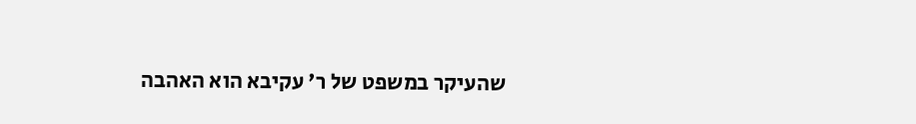שהעיקר במשפט של ר' עקיבא הוא האהבה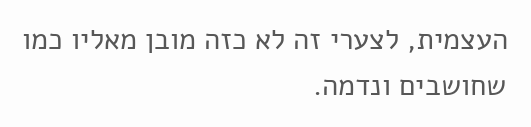העצמית, לצערי זה לא כזה מובן מאליו כמו שחושבים ונדמה.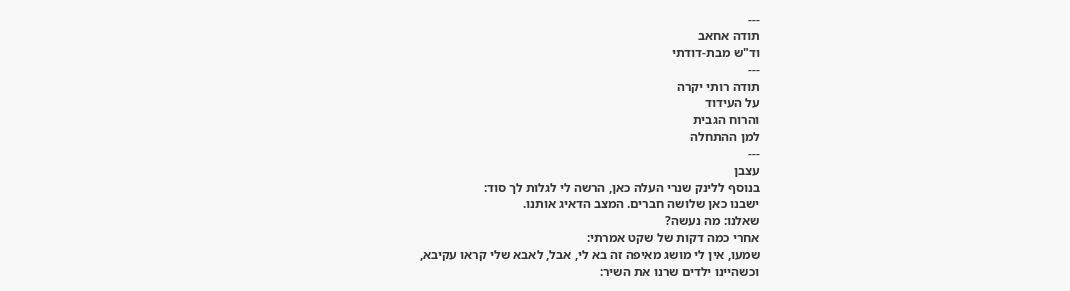---
תודה אחאב
וד"ש מבת-דודתי
---
תודה רותי יקרה
על העידוד
והרוח הגבית
למן ההתחלה
---
עצבן
בנוסף ללינק שנרי העלה כאן, הרשה לי לגלות לך סוד:
ישבנו כאן שלושה חברים. המצב הדאיג אותנו.
שאלנו: מה נעשה?
אחרי כמה דקות של שקט אמרתי:
שמעו, אין לי מושג מאיפה זה בא לי, אבל, לאבא שלי קראו עקיבא,
וכשהיינו ילדים שרנו את השיר: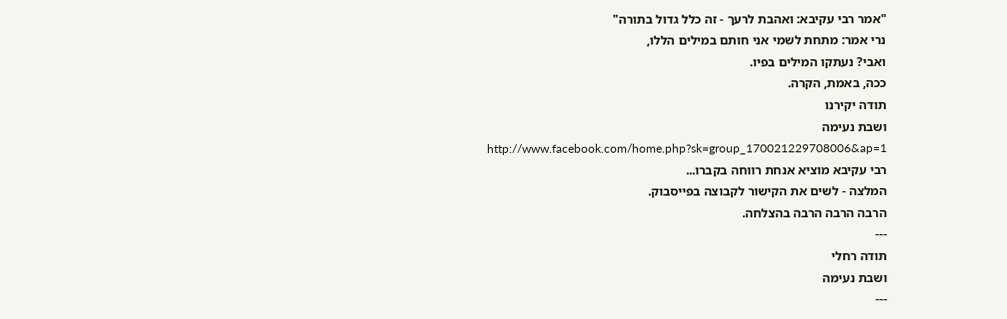"אמר רבי עקיבא: ואהבת לרעך - זה כלל גדול בתורה"
נרי אמר: מתחת לשמי אני חותם במילים הללו,
ואבי? נעתקו המילים בפיו.
ככה, באמת, הקרה.
תודה יקירנו
ושבת נעימה
http://www.facebook.com/home.php?sk=group_170021229708006&ap=1
רבי עקיבא מוציא אנחת רווחה בקברו...
המלצה - לשים את הקישור לקבוצה בפייסבוק.
הרבה הרבה הרבה בהצלחה.
---
תודה רחלי
ושבת נעימה
---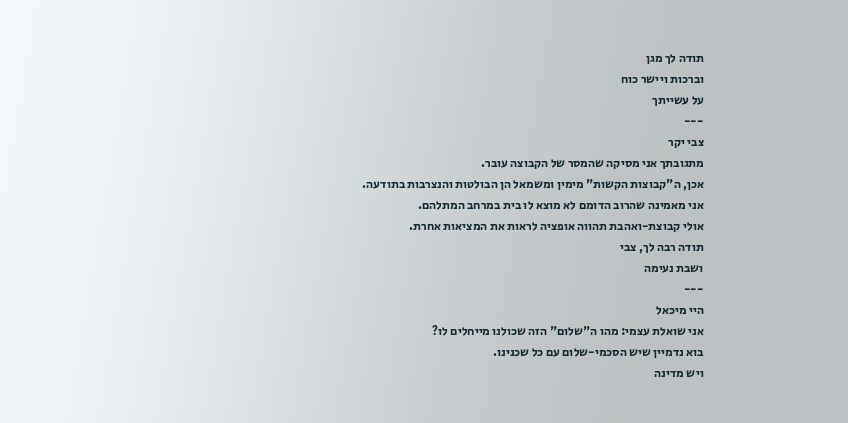תודה לך מגן
וברכות ויישר כוח
על עשייתך
---
צבי יקר
מתגובתך אני מסיקה שהמסר של הקבוצה עובר.
אכן, ה"קבוצות הקשות" מימין ומשמאל הן הבולטות והנצרבות בתודעה.
אני מאמינה שהרוב הדומם לא מוצא לו בית במרחב המתלהם.
אולי קבוצת-ואהבת תהווה אופציה לראות את המציאות אחרת.
תודה רבה לך, צבי
ושבת נעימה
---
היי מיכאל
אני שואלת עצמי: מהו ה"שלום" הזה שכולנו מייחלים לו?
בוא נדמיין שיש הסכמי-שלום עם כל שכנינו.
ויש מדינה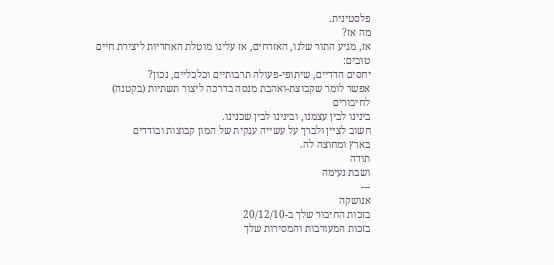פלסטינית.
מה אז?
אז, מגיע התור שלנו, האזרחים, אז עלינו מוטלת האחריות ליצירת חיים טובים:
יחסים הדדיים, שיתופי-פעולה תרבותיים וכלכליים, נכון?
אפשר לומר שקבוצת-ואהבת מנסה בדרכה ליצור תשתיות (בקטנה) לחיבורים
בינינו לבין עצמנו, ובינינו לבין שכנינו.
חשוב לציין ולברך על עשייה ענקית של המון קבוצות ובודדים
בארץ ומחוצה לה.
תודה
ושבת נעימה
---
אנושקה
בזכות החיבור שלך ב-20/12/10
בזכות המעורבות והמסירות שלך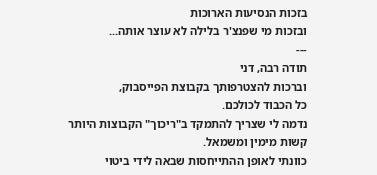בזכות הנסיעות הארוכות
ובזכות מי שפנצ'ר בלילה לא עוצר אותה...
---
תודה רבה, דני
וברכות להצטרפותך בקבוצת הפייסבוק,
כל הכבוד לכולכם.
נדמה לי שצריך להתמקד ב"ריכוך" הקבוצות היותר קשות מימין ומשמאל.
כוונתי לאופן ההתייחסות שבאה לידי ביטוי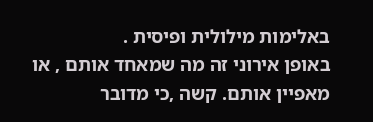באלימות מילולית ופיסית .
באופן אירוני זה מה שמאחד אותם , או מאפיין אותם. קשה ,כי מדובר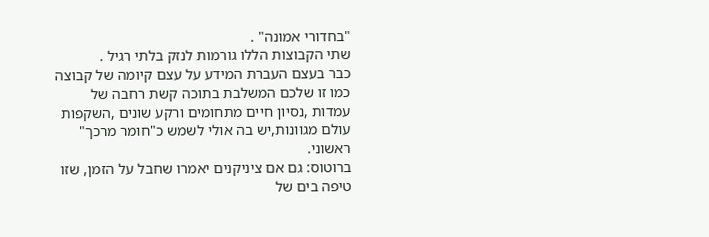"בחדורי אמונה" .
שתי הקבוצות הללו גורמות לנזק בלתי רגיל .
כבר בעצם העברת המידע על עצם קיומה של קבוצה כמו זו שלכם המשלבת בתוכה קשת רחבה של עמדות ,נסיון חיים מתחומים ורקע שונים ,השקפות עולם מגוונות,יש בה אולי לשמש כ"חומר מרכך" ראשוני.
ברוטוס: גם אם ציניקנים יאמרו שחבל על הזמן, שזו טיפה בים של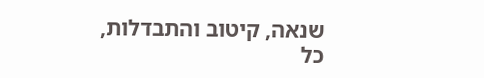שנאה, קיטוב והתבדלות, כל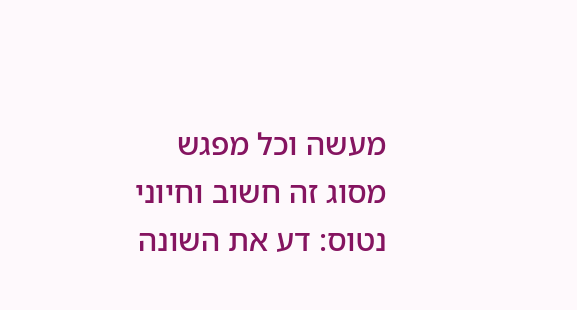מעשה וכל מפגש מסוג זה חשוב וחיוני
נטוס: דע את השונה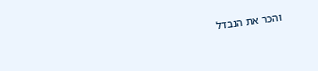והכר את הנבדל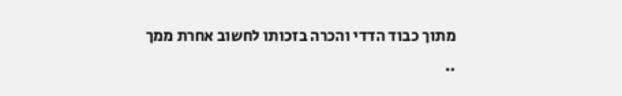מתוך כבוד הדדי והכרה בזכותו לחשוב אחרת ממך
..